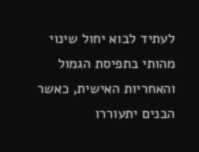לעתיד לבוא יחול שינוי מהותי בתפיסת הגמול והאחריות האישית, כאשר הבנים יתעוררו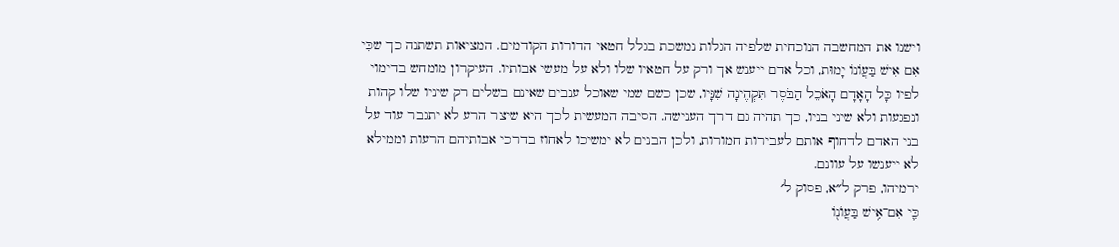וישנו את המחשבה הנוכחית שלפיה הגלות נמשכת בגלל חטאי הדורות הקודמים. המציאות תשתנה כך שכִּי אִם אִישׁ בַּעֲוֹנוֹ יָמוּת, וכל אדם ייענש אך ורק על חטאיו שלו ולא על מעשי אבותיו. העיקרון מומחש בדימוי לפיו כָּל הָאָדָם הָאֹכֵל הַבֹּסֶר תִּקְהֶינָה שִׁנָּיו, שכן כשם שמי שאוכל ענבים שאינם בשלים רק שיניו שלו קהות ונפגעות ולא שיני בניו, כך תהיה גם דרך הענישה. הסיבה המעשית לכך היא שיצר הרע לא יתגבר עוד על בני האדם לדחוף אותם לעבירות חמורות, ולכן הבנים לא ימשיכו לאחוז בדרכי אבותיהם הרעות וממילא לא ייענשו על עוונם.
ירמיהו, פרק ל״א, פסוק ל׳
כִּ֛י אִם־אִ֥ישׁ בַּעֲוֺנ֖וֹ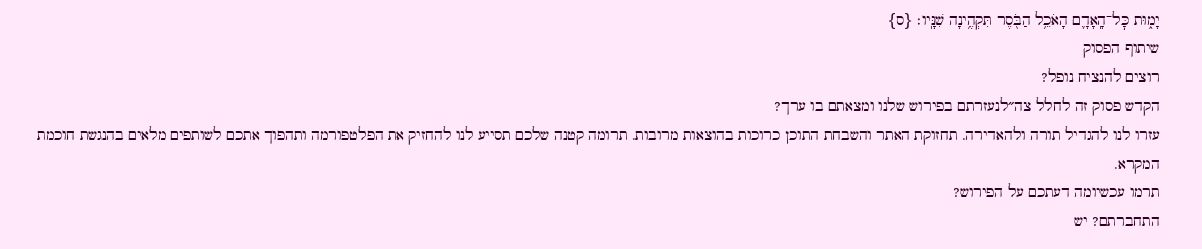יָמ֑וּת כׇּל־הָֽאָדָ֛ם הָאֹכֵ֥ל הַבֹּ֖סֶר תִּקְהֶ֥ינָה שִׁנָּֽיו׃ {ס}
שיתוף הפסוק
רוצים להנציח נופל?
הקדש פסוק זה לחלל צה״לנעזרתם בפירוש שלנו ומצאתם בו ערך?
עזרו לנו להגדיל תורה ולהאדירה. תחזוקת האתר והשבחת התוכן כרוכות בהוצאות מרובות. תרומה קטנה שלכם תסייע לנו להחזיק את הפלטפורמה ותהפוך אתכם לשותפים מלאים בהנגשת חוכמת המקרא.
תרמו עכשיומה דעתכם על הפירוש?
התחברתם? יש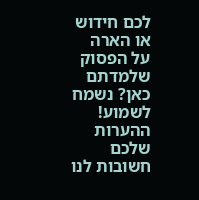לכם חידוש או הארה על הפסוק שלמדתם כאן? נשמח לשמוע!
ההערות שלכם חשובות לנו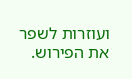ועוזרות לשפר את הפירוש.